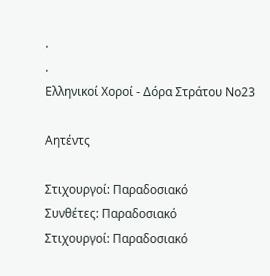.
.
Ελληνικοί Χοροί - Δόρα Στράτου Νο23

Αητέντς

Στιχουργοί: Παραδοσιακό
Συνθέτες: Παραδοσιακό
Στιχουργοί: Παραδοσιακό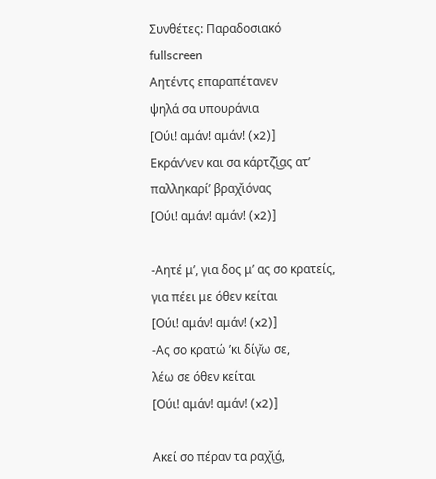Συνθέτες: Παραδοσιακό
fullscreen
Αητέντς επαραπέτανεν
ψηλά σα υπουράνια
[Ούι! αμάν! αμάν! (x2)]
Εκράν’νεν και σα κάρτζ̌ι͜ας ατ’
παλληκαρί’ βραχ̌ιόνας
[Ούι! αμάν! αμάν! (x2)]

-Αητέ μ’, για δος μ’ ας σο κρατείς,
για πέει με όθεν κείται
[Ούι! αμάν! αμάν! (x2)]
-Ας σο κρατώ ’κι δίγ̆ω σε,
λέω σε όθεν κείται
[Ούι! αμάν! αμάν! (x2)]

Ακεί σο πέραν τα ραχ̌ι͜ά,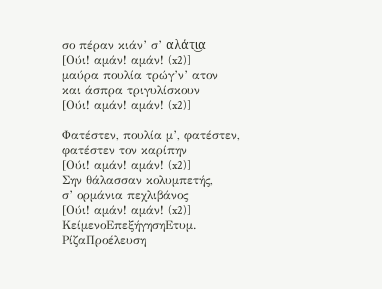σο πέραν κιάν’ σ’ αλάτι͜α
[Ούι! αμάν! αμάν! (x2)]
μαύρα πουλία τρώγ’ν’ ατον
και άσπρα τριγυλίσκουν
[Ούι! αμάν! αμάν! (x2)]

Φατέστεν, πουλία μ’, φατέστεν,
φατέστεν τον καρίπην
[Ούι! αμάν! αμάν! (x2)]
Σην θάλασσαν κολυμπετής,
σ’ ορμάνια πεχλιβάνος
[Ούι! αμάν! αμάν! (x2)]
ΚείμενοΕπεξήγησηΕτυμ. ΡίζαΠροέλευση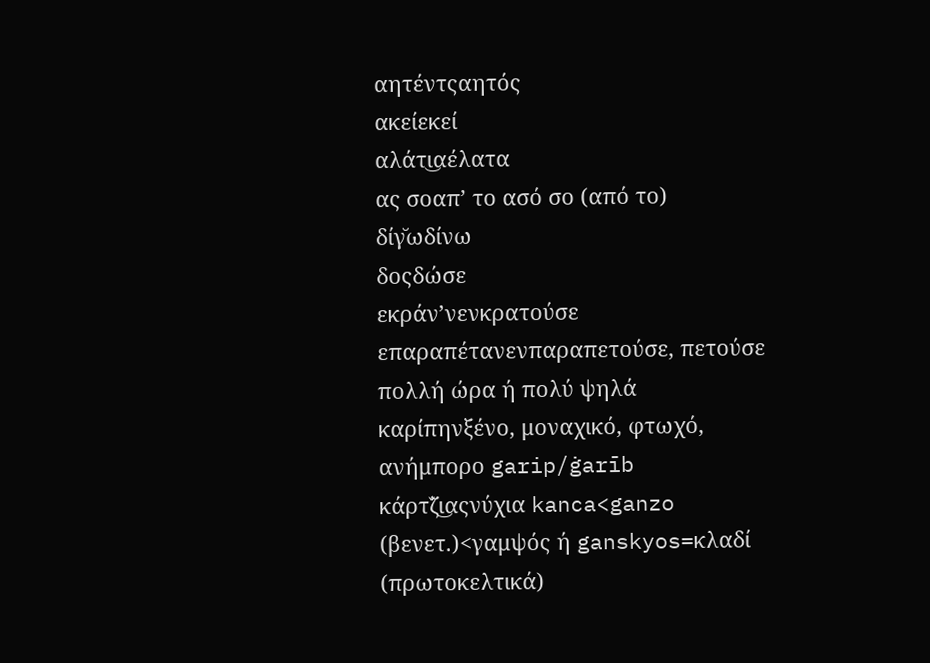αητέντςαητός
ακείεκεί
αλάτι͜αέλατα
ας σοαπ’ το ασό σο (από το)
δίγ̆ωδίνω
δοςδώσε
εκράν’νενκρατούσε
επαραπέτανενπαραπετούσε, πετούσε πολλή ώρα ή πολύ ψηλά
καρίπηνξένο, μοναχικό, φτωχό, ανήμπορο garip/ġarīb
κάρτζ̌ι͜αςνύχια kanca<ganzo (βενετ.)<γαμψός ή ganskyos=κλαδί (πρωτοκελτικά)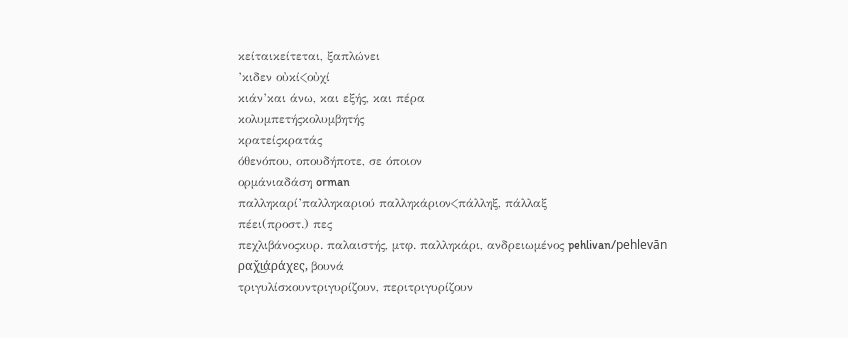κείταικείτεται, ξαπλώνει
’κιδεν οὐκί<οὐχί
κιάν’και άνω, και εξής, και πέρα
κολυμπετήςκολυμβητής
κρατείςκρατάς
όθενόπου, οπουδήποτε, σε όποιον
ορμάνιαδάση orman
παλληκαρί’παλληκαριού παλληκάριον<πάλληξ, πάλλαξ
πέει(προστ.) πες
πεχλιβάνοςκυρ. παλαιστής, μτφ. παλληκάρι, ανδρειωμένος pehlivan/pehlevān
ραχ̌ι͜άράχες, βουνά
τριγυλίσκουντριγυρίζουν, περιτριγυρίζουν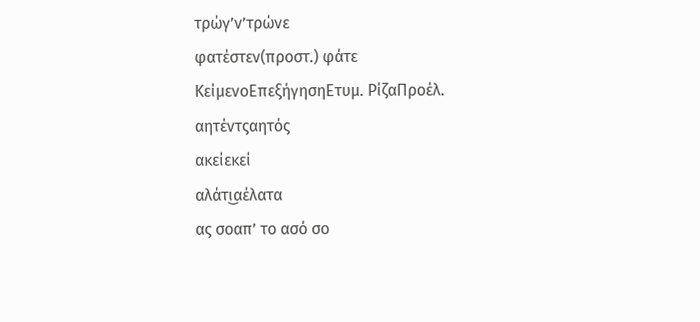τρώγ’ν’τρώνε
φατέστεν(προστ.) φάτε
ΚείμενοΕπεξήγησηΕτυμ. ΡίζαΠροέλ.
αητέντςαητός
ακείεκεί
αλάτι͜αέλατα
ας σοαπ’ το ασό σο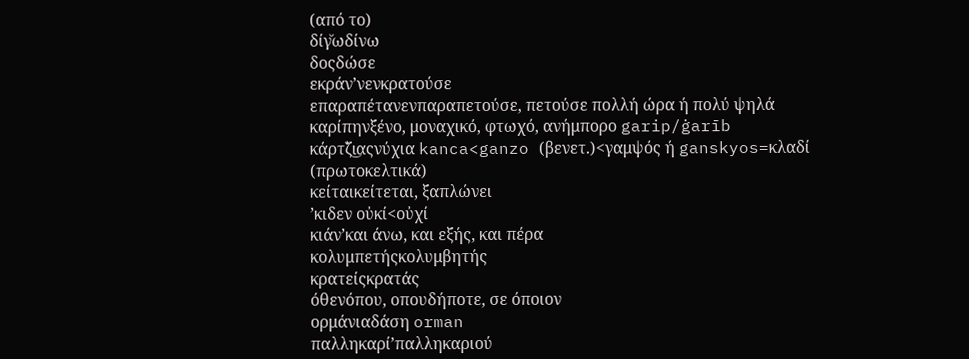(από το)
δίγ̆ωδίνω
δοςδώσε
εκράν’νενκρατούσε
επαραπέτανενπαραπετούσε, πετούσε πολλή ώρα ή πολύ ψηλά
καρίπηνξένο, μοναχικό, φτωχό, ανήμπορο garip/ġarīb
κάρτζ̌ι͜αςνύχια kanca<ganzo (βενετ.)<γαμψός ή ganskyos=κλαδί (πρωτοκελτικά)
κείταικείτεται, ξαπλώνει
’κιδεν οὐκί<οὐχί
κιάν’και άνω, και εξής, και πέρα
κολυμπετήςκολυμβητής
κρατείςκρατάς
όθενόπου, οπουδήποτε, σε όποιον
ορμάνιαδάση orman
παλληκαρί’παλληκαριού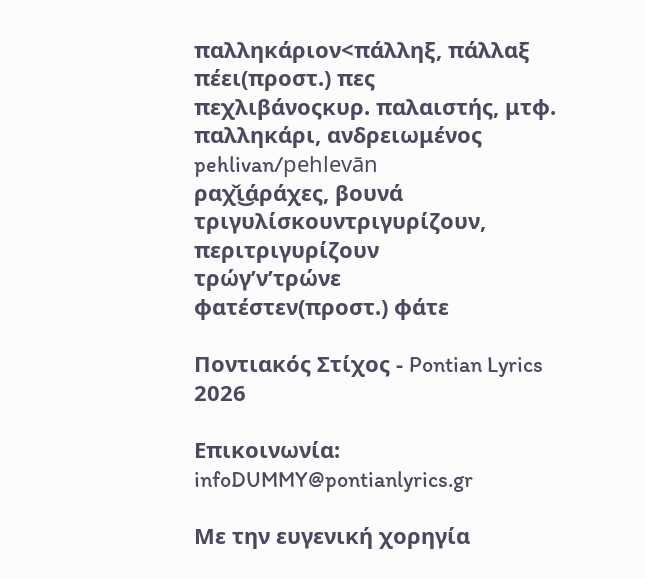παλληκάριον<πάλληξ, πάλλαξ
πέει(προστ.) πες
πεχλιβάνοςκυρ. παλαιστής, μτφ. παλληκάρι, ανδρειωμένος pehlivan/pehlevān
ραχ̌ι͜άράχες, βουνά
τριγυλίσκουντριγυρίζουν, περιτριγυρίζουν
τρώγ’ν’τρώνε
φατέστεν(προστ.) φάτε

Ποντιακός Στίχος - Pontian Lyrics 2026

Επικοινωνία: infoDUMMY@pontianlyrics.gr

Με την ευγενική χορηγία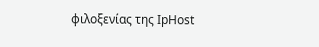φιλοξενίας της IpHost